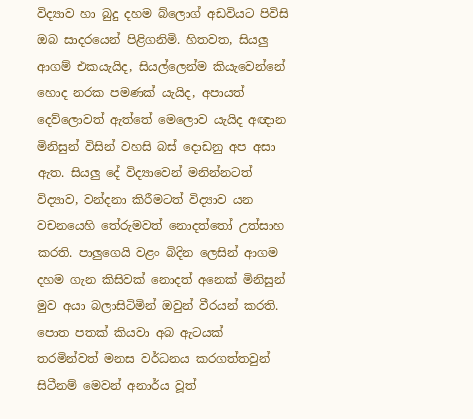විද්‍යාව හා බුදු දහම බ්ලොග් අඩවියට පිවිසි ඔබ සාදරයෙන් පිළිගනිමි. හිතවත, සියලු ආගම් එකයැයිද, සියල්ලෙන්ම කියැවෙන්නේ හොද නරක පමණක් යැයිද, අපායත් දෙව්ලොවත් ඇත්තේ මෙලොව යැයිද අඥාන මිනිසුන් විසින් වහසි බස් දොඩනු අප අසා ඇත. සියලු දේ විද්‍යාවෙන් මනින්නටත් විද්‍යාව, වන්දනා කිරීමටත් විද්‍යාව යන වචනයෙහි තේරුමවත් නොදත්තෝ උත්සාහ කරති. පාලුගෙයි වළං බිදින ලෙසින් ආගම දහම ගැන කිසිවක් නොදත් අ‍නෙක් මිනිසුන් මුව අයා බලාසිටිමින් ඔවුන් වීරයන් කරති. පොත පතක් කියවා අබ ඇටයක් තරමින්වත් මනස වර්ධනය කරගත්තවුන් සිටීනම් මෙවන් අනාර්ය වූත්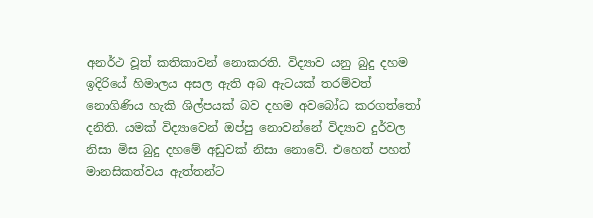අනර්ථ වූත් කතිකාවන් නොකරති. විද්‍යාව යනු බුදු දහම ඉදිරියේ හිමාලය අසල ඇති අබ ඇටයක් තරම්වත් නොගිණිය හැකි ශිල්පයක් බව දහම අවබෝධ කරගත්තෝ දනිති. යමක් විද්‍යාවෙන් ඔප්පු නොවන්නේ විද්‍යාව දුර්වල නිසා මිස බුදු දහමේ අඩුවක් නිසා නොවේ. එහෙත් පහත් මානසිකත්වය ඇත්තන්ට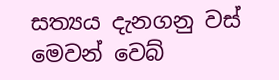සත්‍යය දැනගනු වස් මෙවන් වෙබ්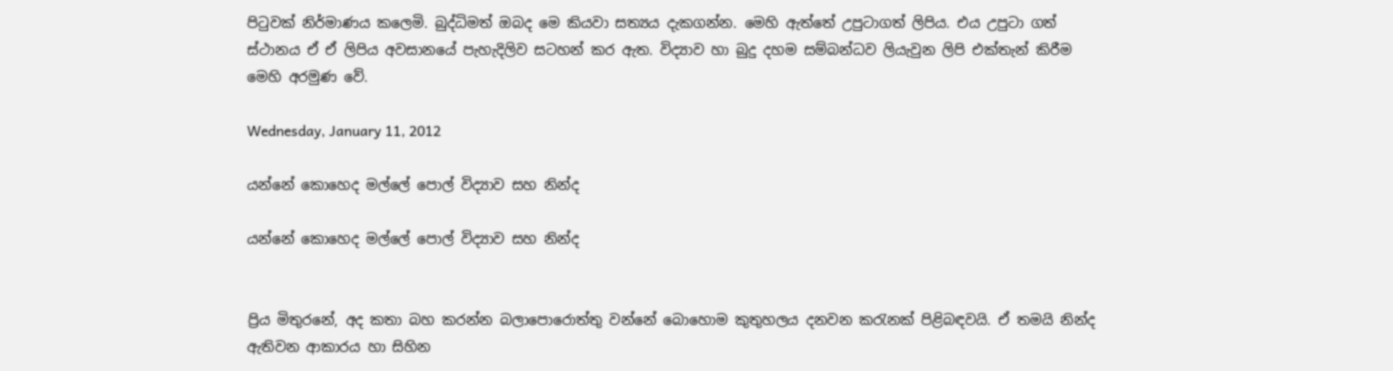පිටුවක් නිර්මාණය කලෙමි. බුද්ධිමත් ඔබද මෙ කියවා සත්‍යය දැකගන්න. මෙහි ඇත්තේ උපුටාගත් ලිපිය. එය උපුටා ගත් ස්ථානය ඒ ඒ ලිපිය අවසානයේ පැහැදිලිව සටහන් කර ඇත. විද්‍යාව හා බුදු දහම සම්බන්ධව ලියැවුන ලිපි එක්තැන් කිරීම මෙහි අරමුණ වේ.

Wednesday, January 11, 2012

යන්නේ කොහෙද මල්ලේ පොල් විද්‍යාව සහ නින්ද

යන්නේ කොහෙද මල්ලේ පොල් විද්‍යාව සහ නින්ද


ප්‍රිය මිතුරනේ, අද කතා බහ කරන්න බලාපොරොත්තු වන්නේ බොහොම කුතුහලය දනවන කරැනක් පිළිබඳවයි. ඒ තමයි නින්ද ඇතිවන ආකාරය හා සිහින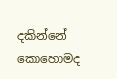දකින්නේ කොහොමද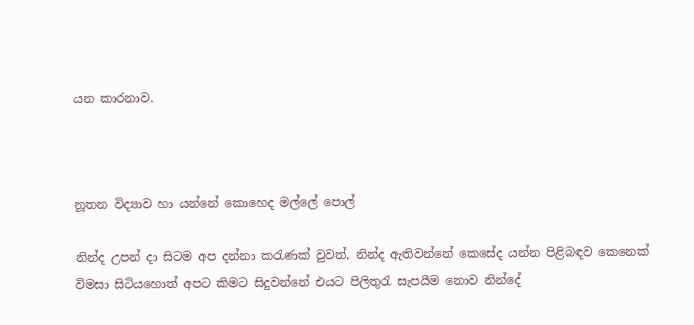යන කාරනාව.



නූතන විද්‍යාව හා යන්නේ කොහෙද මල්ලේ පොල්

නින්ද උපන් දා සිටම අප දන්නා කරැණක් වුවත්, නින්ද ඇතිවන්නේ කෙසේද යන්න පිළිබඳව කෙනෙක් විමසා සිටියහොත් අපට කිමට සිදුවන්නේ එයට පිලිතුරැ සැපයීම නොව නින්දේ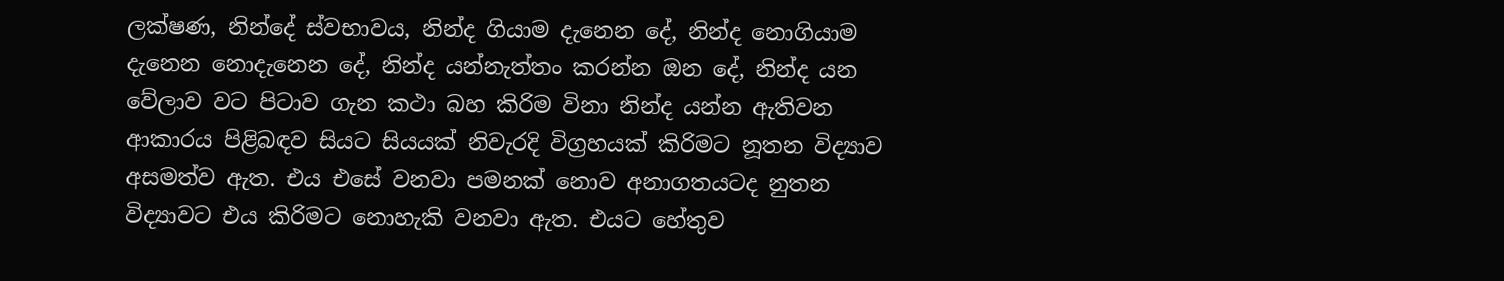ලක්ෂණ, නින්දේ ස්වභාවය, නින්ද ගියාම දැනෙන දේ, නින්ද නොගියාම දැනෙන නොදැනෙන දේ, නින්ද යන්නැත්තං කරන්න ඔන දේ, නින්ද යන වේලාව වට පිටාව ගැන කථා බහ කිරිම විනා නින්ද යන්න ඇතිවන ආකාරය පිළිබඳව සියට සියයක් නිවැරදි විග්‍රහයක් කිරිමට නූතන විද්‍යාව අසමත්ව ඇත. එය එසේ වනවා පමනක් නොව අනාගතයටද නුතන විද්‍යාවට එය කිරිමට නොහැකි වනවා ඇත. එයට හේතුව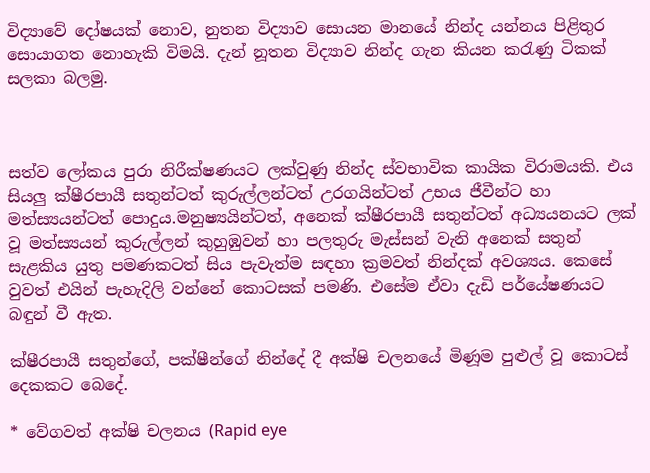විද්‍යාවේ දෝෂයක් නොව, නුතන විද්‍යාව සොයන මානයේ නින්ද යන්නය පිළිතුර සොයාගත නොහැකි විමයි. දැන් නූතන විද්‍යාව නින්ද ගැන කියන කරැණු ටිකක් සලකා බලමු.



සත්ව ලෝකය පුරා නිරීක්ෂණයට ලක්වුණු නින්ද ස්වභාවික කායික විරාමයකි. එය සියලු ක්ෂීරපායී සතුන්ටත් කුරුල්ලන්ටත් උරගයින්ටත් උභය ජීවීන්ට හා මත්ස්‍යයන්ටත් පොදුය.මනුෂ්‍යයින්ටත්, අනෙක් ක්ෂීරපායී සතුන්ටත් අධ්‍යයනයට ලක් වූ මත්ස්‍යයන් කුරුල්ලන් කුහුඹුවන් හා පලතුරු මැස්සන් වැනි අනෙක් සතුන් සැළකිය යුතු පමණකටත් සිය පැවැත්ම සඳහා ක්‍රමවත් නින්දක් අවශ්‍යය. කෙසේ වුවත් එයින් පැහැදිලි වන්නේ කොටසක් පමණි. එසේම ඒවා දැඩි පර්යේෂණයට බඳුන් වී ඇත.

ක්ෂීරපායී සතුන්ගේ, පක්ෂීන්ගේ නින්දේ දී අක්ෂි චලනයේ මිණූම පුළුල් වූ කොටස් දෙකකට බෙදේ.

* වේගවත් අක්ෂි චලනය (Rapid eye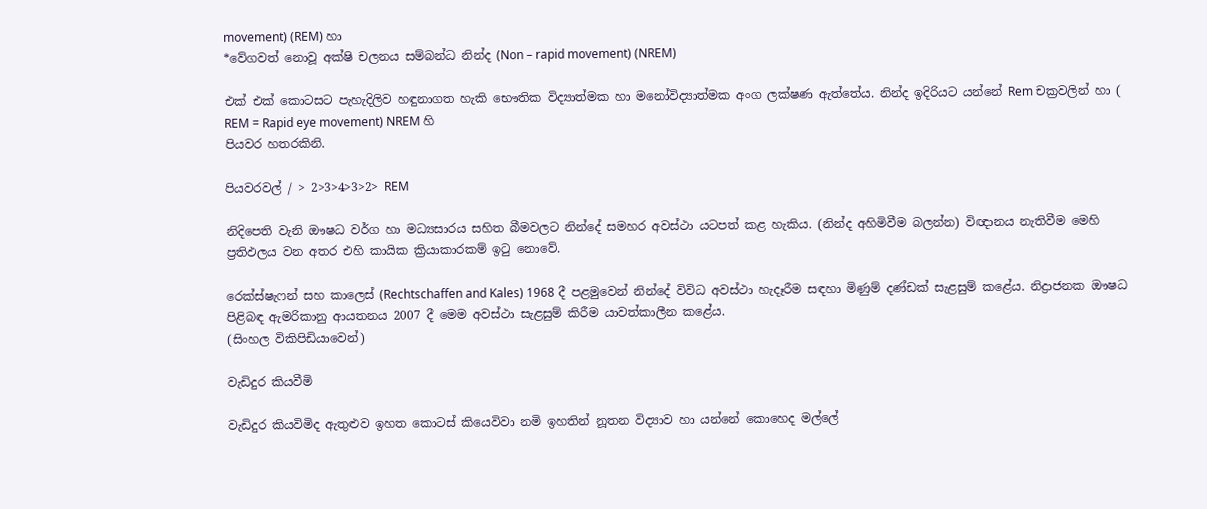movement) (REM) හා
*වේගවත් නොවූ අක්ෂි චලනය සම්බන්ධ නින්ද (Non – rapid movement) (NREM)

එක් එක් කොටසට පැහැදිලිව හඳුනාගත හැකි භෞතික විද්‍යාත්මක හා මනෝවිද්‍යාත්මක අංග ලක්ෂණ ඇත්තේය. නින්ද ඉදිරියට යන්නේ Rem චක්‍රවලින් හා ( REM = Rapid eye movement) NREM හි
පියවර හතරකිනි.

පියවරවල් / > 2>3>4>3>2> REM

නිදිපෙති වැනි ඖෂධ වර්ග හා මධ්‍යසාරය සහිත බීමවලට නින්දේ සමහර අවස්ථා යටපත් කළ හැකිය. (නින්ද අහිමිවීම බලන්න) විඥානය නැතිවීම මෙහි ප්‍රතිඵලය වන අතර එහි කායික ක්‍රියාකාරකම් ඉටු නොවේ.

රෙක්ස්ෂැෆන් සහ කාලෙස් (Rechtschaffen and Kales) 1968 දී පළමුවෙන් නින්දේ විවිධ අවස්ථා හැදෑරීම සඳහා මිණුම් දණ්ඩක් සැළසුම් කළේය. නිද්‍රාජනක ඖෂධ පිළිබඳ ඇමරිකානු ආයතනය 2007 දී මෙම අවස්ථා සැළසුම් කිරීම යාවත්කාලීන ක‍ළේය.
(සිංහල විකිපිඩියාවෙන්)

වැඩිදුර කියවීමි

වැඩිදුර කියවිමිද ඇතුළුව ඉහත කොටස් ‍කියෙවිවා නමි ඉහතින් නූතන විද්‍යාව හා යන්නේ කොහෙද මල්ලේ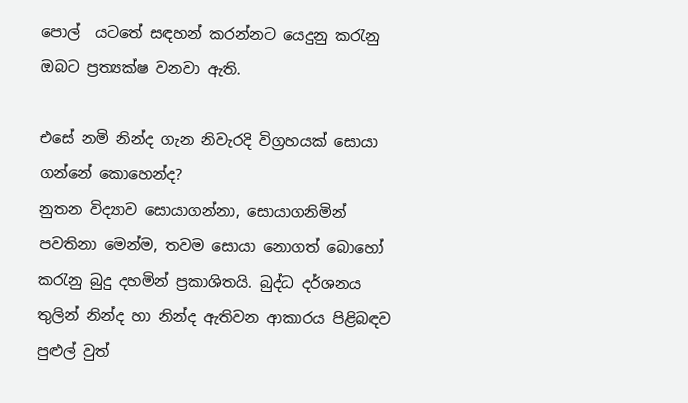පොල්  යටතේ සඳහන් කරන්නට යෙදුනු කරැනු  ඔබට ප්‍රත්‍යක්ෂ වනවා ඇති.

එසේ නමි නින්ද ගැන නිවැරදි විග්‍රහයක් සොයා ගන්නේ කොහෙන්ද?
නුතන විද්‍යාව සොයාගන්නා, සොයාගනිමින් පවතිනා මෙන්ම, තවම සොයා නොගත් බොහෝ කරැනු බුදු දහමින් ප්‍රකාශිතයි. බුද්ධ දර්ශනය තුලින් නින්ද හා නින්ද ඇතිවන ආකාරය පිළිබඳව පුළුල් වුත්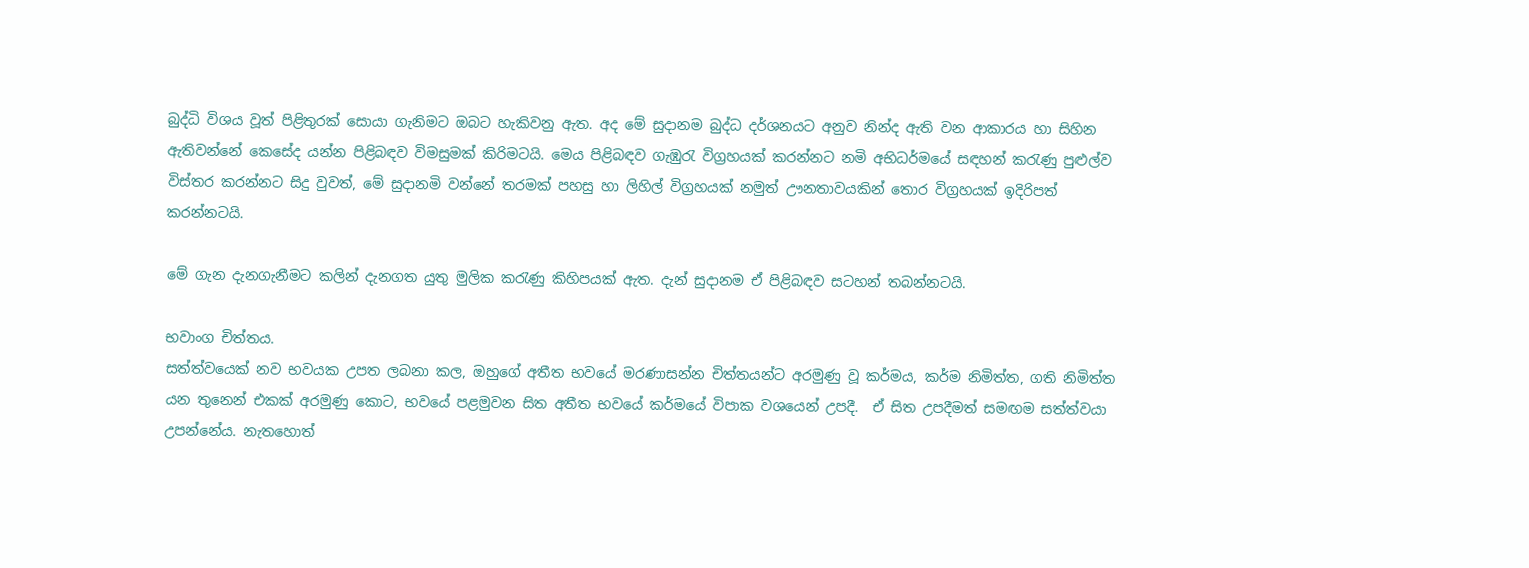බුද්ධි විශය වූත් පිළිතුරක් සොයා ගැනිමට ඔබට හැකිවනු ඇත. අද මේ සුදානම බුද්ධ දර්ශනයට අනුව නින්ද ඇති වන ආකාරය හා සිහින ඇතිවන්නේ කෙසේද යන්න පිළිබඳව විමසුමක් කිරිමටයි. මෙය පිළිබඳව ගැඹුරැ විග්‍රහයක් කරන්නට නමි අභිධර්මයේ සඳහන් කරැණු පුළුල්ව විස්තර කරන්නට සිදු වුවත්, මේ සුදානමි වන්නේ තරමක් පහසු හා ලිහිල් විග්‍රහයක් නමුත් ඌනතාවයකින් තොර විග්‍රහයක් ඉදිරිපත් කරන්නටයි.

මේ ගැන දැනගැනීමට කලින් දැනගත යුතු මුලික කරැණු කිහිපයක් ඇත. දැන් සුදානම ඒ පිළිබඳව සටහන් තබන්නටයි.

භවාංග චිත්තය.
සත්ත්වයෙක් නව භවයක උපත ලබනා කල, ඔහුගේ අතීත භවයේ මරණාසන්න චිත්තයන්‍ට අරමුණු වූ කර්මය, කර්ම නිමිත්ත, ගති නිමිත්ත යන තුනෙන් එකක් අරමුණු කොට, භවයේ පළමුවන සිත අතීත භවයේ කර්මයේ විපාක වශයෙන් උපදී.  ඒ සිත උපදීමත් සමඟම සත්ත්වයා උපන්නේය. නැතහොත්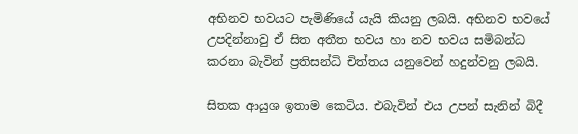අභිනව භවයට පැමිණියේ යැයි කියනු ලබයි. අභිනව භවයේ උපදින්නාවු ඒ සිත අතීත භවය හා නව භවය සමිබන්ධ කරනා බැවින් ප්‍රතිසන්ධි චිත්තය යනුවෙන් හදුන්වනු ලබයි.

සිතක ආයුශ ඉතාම කෙටිය. එබැවින් එය උපන් සැනින් බිදී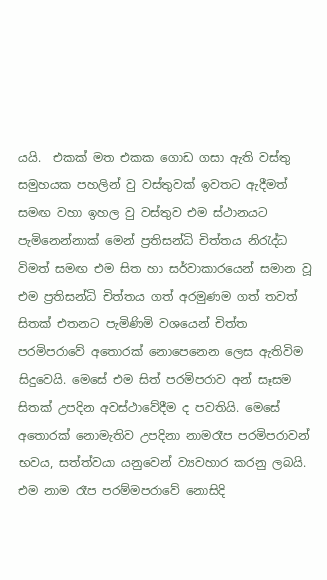යයි.  එකක් මත එකක ගොඩ ගසා ඇති වස්තු සමුහයක පහලින් වු වස්තුවක් ඉවතට ඇදීමත් සමඟ වහා ඉහල වු වස්තුව එම ස්ථානයට පැමිනෙන්නාක් මෙන් ප්‍රතිසන්ධි චිත්තය නිරැද්ධ විමත් සමඟ එම සිත හා සර්වාකාරයෙන් සමාන වූ එම ප්‍රතිසන්ධි චිත්තය ගත් අරමුණම ගත් තවත් සිතක් එතනට පැමිණිමි වශයෙන් චිත්ත පරමිපරාවේ අතොරක් නොපෙනෙන ලෙස ඇතිවිම සිදුවෙයි. මෙසේ එම සිත් පරමිපරාව අන් සෑසම සිතක් උපදින අවස්‍ථාවේදීම ද පවතියි. මෙසේ අතොරක් නොමැතිව උපදිනා නාමරෑප පරමිපරාවන් භවය, සත්ත්වයා යනුවෙන් ව්‍යවහාර කරනු ලබයි. එම නාම රෑප පරම්මපරාවේ නොසිදි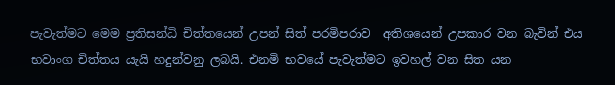පැවැත්මට මෙම ප්‍රතිසන්ධි චිත්තයෙන් උපන් සිත් පරමිපරාව  අතිශයෙන් උපකාර වන බැවින් එය භවාංග චිත්තය යැයි හදුන්වනු ලබයි. එනමි භවයේ පැවැත්මට ඉවහල් වන සිත යන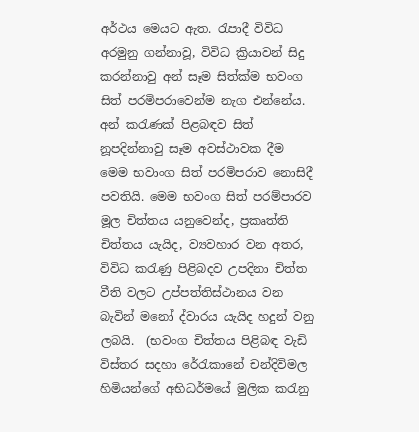අර්ථය මෙයට ඇත. රැපාදී විවිධ අරමුනු ගන්නාවූ, විවිධ ක්‍රියාවන් සිදු කරන්නාවු අන් සෑම සිත්ක්ම භවංග සිත් පරමිපරාවෙන්ම නැග එන්නේය. අන් කරැණක් පිළබඳව සිත් නූපදින්නාවු සෑම අවස්ථාවක දීම මෙම භවාංග සිත් පරමිපරාව නොසිදී පවතියි. මෙම භවංග සිත් පරම්පාරව මූල චිත්තය යනුවෙන්ද, ප්‍රකෘත්ති චිත්තය යැයිද, ව්‍යවහාර වන අතර, විවිධ කරැණු පිළිබදව උපදිනා චිත්ත වීති වලට උප්පත්තිස්ථානය වන බැවින් මනෝ ද්වාරය යැයිද හදුන් වනු ලබයි.  (භවංග චිත්තය පිළිබඳ වැඩි විස්තර සදහා රේරැකානේ චන්දිවිමල හිමියන්ගේ අභිධර්මයේ මුලික කරැනු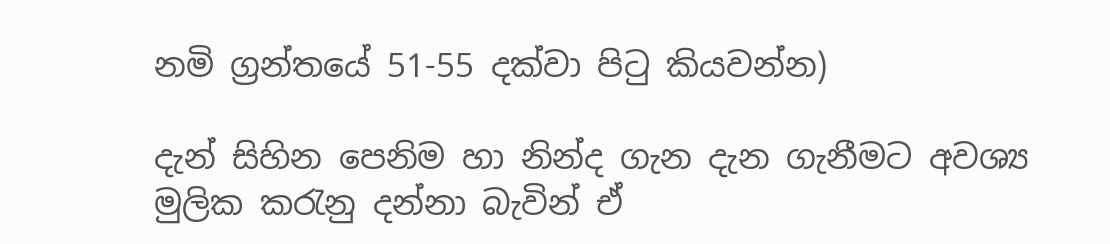නමි ග්‍රන්තයේ 51-55 දක්වා පිටු කියවන්න)

දැන් සිහින පෙනිම හා නින්ද ගැන දැන ගැනීමට අවශ්‍ය මුලික කරැනු දන්නා බැවින් ඒ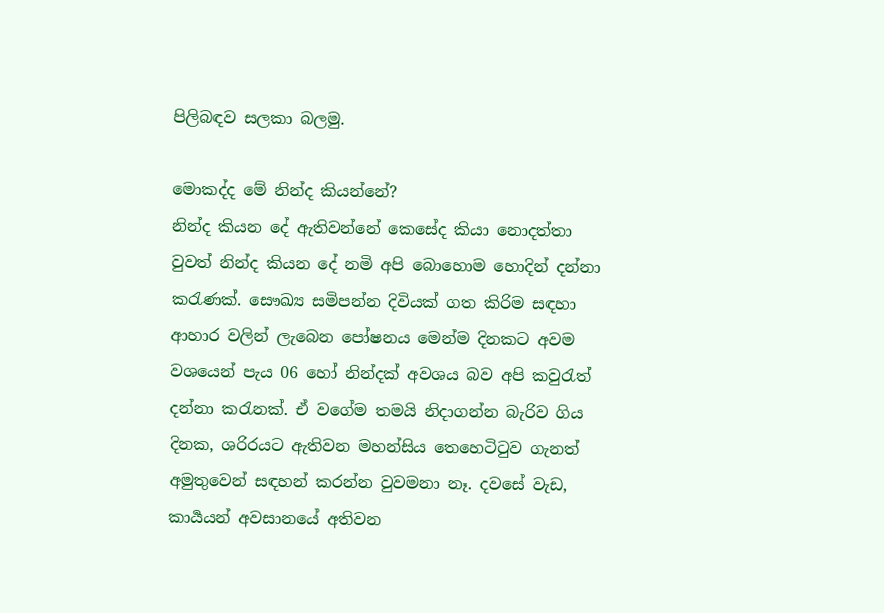පිලිබඳව සලකා බලමු.

මොකද්ද මේ නින්ද කියන්නේ?
නින්ද කියන දේ ඇතිවන්නේ කෙසේද කියා නොදත්තා වුවත් නින්ද කියන දේ නමි අපි බොහොම හොදින් දන්නා කරැණක්. සෞඛ්‍ය සමිපන්න දිවියක් ගත කිරිම සඳහා ආහාර වලින් ලැබෙන පෝෂනය මෙන්ම දිනකට අවම වශයෙන් පැය 06 හෝ නින්දක් අවශය බව අපි කවුරැත් දන්නා කරැනක්. ඒ වගේම තමයි නිදාගන්න බැරිව ගිය දිනක, ශරිරයට ඇතිවන මහන්සිය තෙහෙටිටුව ගැනත් අමුතුවෙන් සඳහන් කරන්න වුවමනා නෑ. දවසේ වැඩ, කාර්‍යයන් අවසානයේ අතිවන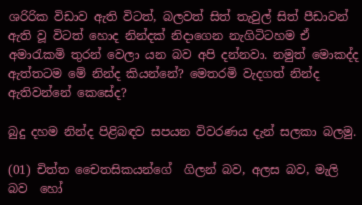ශරිරික විඩාව ඇති විටත්, බලවත් සිත් තැවුල් සිත් පීඩාවන් ඇති වූ විටත් හොද නින්දක් නිදාගෙන නැගිටිටහම ඒ අමාරැකමි තුරන් වෙලා යන බව අපි දන්නවා. නමුත් මොකද්ද ඇත්තටම මේ නින්ද කියන්නේ? මෙතරමි වැදගත් නින්ද ඇතිවන්නේ කෙසේද?

බුදු දහම නින්ද පිළිබඳව සපයන විවරණය දැන් සලකා බලමු.

(01) චිත්ත චෛතසිකයන්ගේ  ගිලන් බව, අලස බව, මැලි බව  හෝ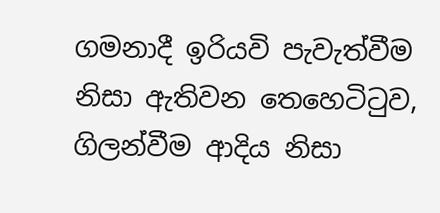ගමනාදී ඉරියවි පැවැත්වීම නිසා ඇතිවන තෙහෙටිටුව, ගිලන්වීම ආදිය නිසා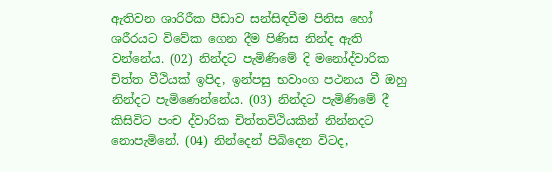ඇතිවන ශාරිරීක පීඩාව සන්සිඳවීම පිනිස හෝ ශරීරයට විවේක ගෙන දීම පිණිස නින්ද ඇති වන්නේය. (02) නින්දට පැමි‍ණිමේ දි මනෝද්වාරික චිත්ත වීථියක් ඉපිද, ඉන්පසු භවාංග පථනය වී ඔහු නින්දට පැමිණෙන්නේය. (03) නින්දට පැමිණිමේ දී කිසිවිට පංච ද්වාරික චිත්තවිථියකින් නින්නදට නොපැමිනේ. (04) නින්දෙන් පිබිදෙන විටද,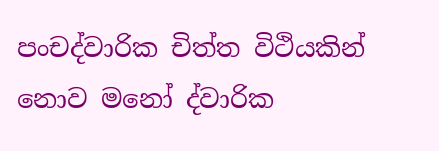පංචද්වාරික චිත්ත විථියකින් නොව මනෝ ද්වාරික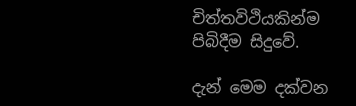චිත්තවිථියකින්ම පිබිදීම සිදුවේ.

දැන් මෙම දක්වන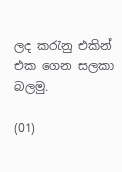ලද කරැනු එකින් එක ගෙන සලකා බලමු.

(01)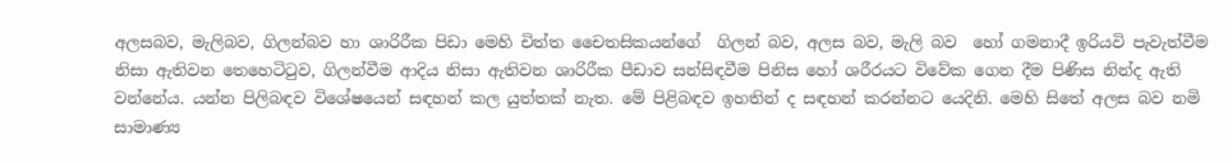අලසබව, මැලිබව, ගිලන්බව හා ශාරිරීක පිඩා මෙහි චිත්ත චෛතසිකයන්ගේ  ගිලන් බව, අලස බව, මැලි බව  හෝ ගමනාදී ඉරියවි පැවැත්වීම නිසා ඇතිවන තෙහෙටිටුව, ගිලන්වීම ආදිය නිසා ඇතිවන ශාරිරීක පීඩාව සන්සිඳවීම පිනිස හෝ ශරීරයට විවේක ගෙන දීම පිණිස නින්ද ඇති වන්නේය. යන්න පිලිබඳව විශේෂයෙන් සඳහන් කල යුත්තක් නැත. මේ පිළිබඳව ඉහතින් ද සඳහන් කරන්නට යෙදිනි. මෙහි සිතේ අලස බව නමි සාමාණ්‍ය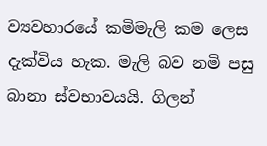ව්‍යවහාරයේ කමිමැලි කම ලෙස දැක්විය හැක. මැලි බව නමි පසු බානා ස්වභාවයයි. ගිලන්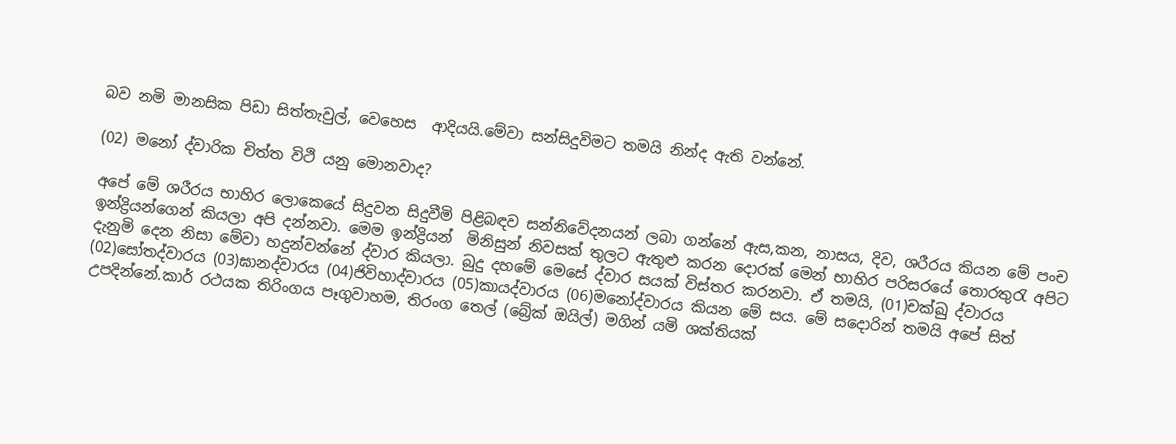බව නමි මානසික පිඩා සිත්තැවුල්, වෙහෙස  ආදියයි.මේවා සන්සිදුවිමට තමයි නින්ද ඇති වන්නේ.

(02) මනෝ ද්වාරික චිත්ත වි‍ථි යනු මොනවාද?

අපේ මේ ශරීරය භාහිර ලොකෙයේ සිදුවන සිදුවීමි පිළිබඳව සන්නිවේදනයන් ලබා ගන්නේ ඇස,කන, නාසය, දිව, ශරීරය කියන මේ පංච ඉන්ද්‍රියන්ගෙන් කියලා අපි දන්නවා. මෙම ඉන්ද්‍රියන්  මිනිසුන් නිවසක් තුලට ඇතුළු කරන දොරක් මෙන් භාහිර පරිසරයේ තොරතුරැ අපිට දැනුමි දෙන නිසා මේවා හදුන්වන්නේ ද්වාර කියලා. බුදු දහමේ මෙසේ ද්වාර සයක් විස්තර කරනවා. ඒ තමයි, (01)චක්ඛු ද්වාරය (02)සෝතද්වාරය (03)ඝානද්වාරය (04)ජිවිහාද්වාරය (05)කායද්වාරය (06)මනෝද්වාරය කියන මේ සය. මේ සදොරින් තමයි අපේ සිත් උපදින්නේ.කාර් රථයක තිරිංගය පෑගුවාහම, තිරංග තෙල් (බ්‍රේක් ඔයිල්) මගින් යමි ශක්තියක්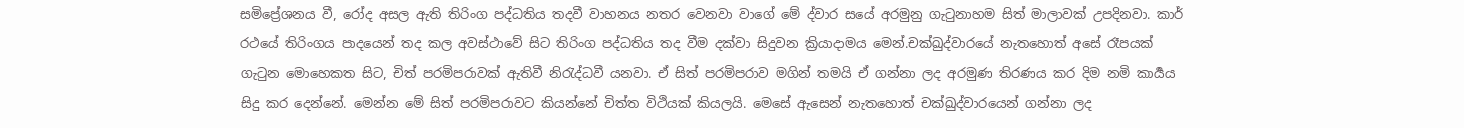සමිප්‍රේශනය වී, රෝද අසල ඇති තිරිංග පද්ධතිය තදවී වාහනය නතර වෙනවා වාගේ මේ ද්වාර සයේ අරමුනු ගැටුනාහම සිත් මාලාවක් උපදිනවා. කාර් රථයේ තිරිංගය පාදයෙන් තද කල අවස්ථාවේ සිට තිරිංග පද්ධතිය තද වීම දක්වා සිදුවන ක්‍රියාදාමය මෙන්.චක්ඛුද්වාරයේ නැතහොත් අසේ රෑපයක් ගැටුන මොහෙකත සිට, චිත් පරමිපරාවක් ඇතිවී නිරැද්ධවී යනවා. ඒ සිත් පරමිපරාව මගින් තමයි ඒ ගන්නා ලද අරමුණ තිරණය කර දිම නමි කාර්‍යය සිදු කර දෙන්නේ. මෙන්න මේ සිත් පරමිපරාවට කියන්නේ චිත්ත විථියක් කියලයි. මෙසේ ඇසෙන් නැතහොත් චක්ඛුද්වාරයෙන් ගන්නා ලද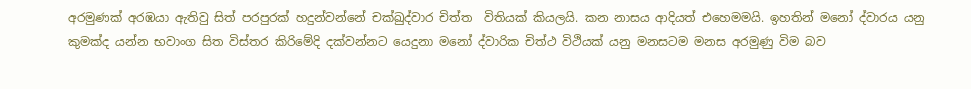අරමුණක් අරඹයා ඇතිවු සිත් පරපුරක් හදුන්වන්නේ චක්ඛුද්වාර චිත්ත  විතියක් කියලයි. කන නාසය ආදියත් එහෙමමයි. ඉහතින් මනෝ ද්වාරය යනු කුමක්ද යන්න භවාංග සිත විස්තර කිරිමේදි දක්වන්නට යෙදුනා මනෝ ද්වාරික චිත්ථ විථියක් යනු මනසටම මනස අරමුණු විම බව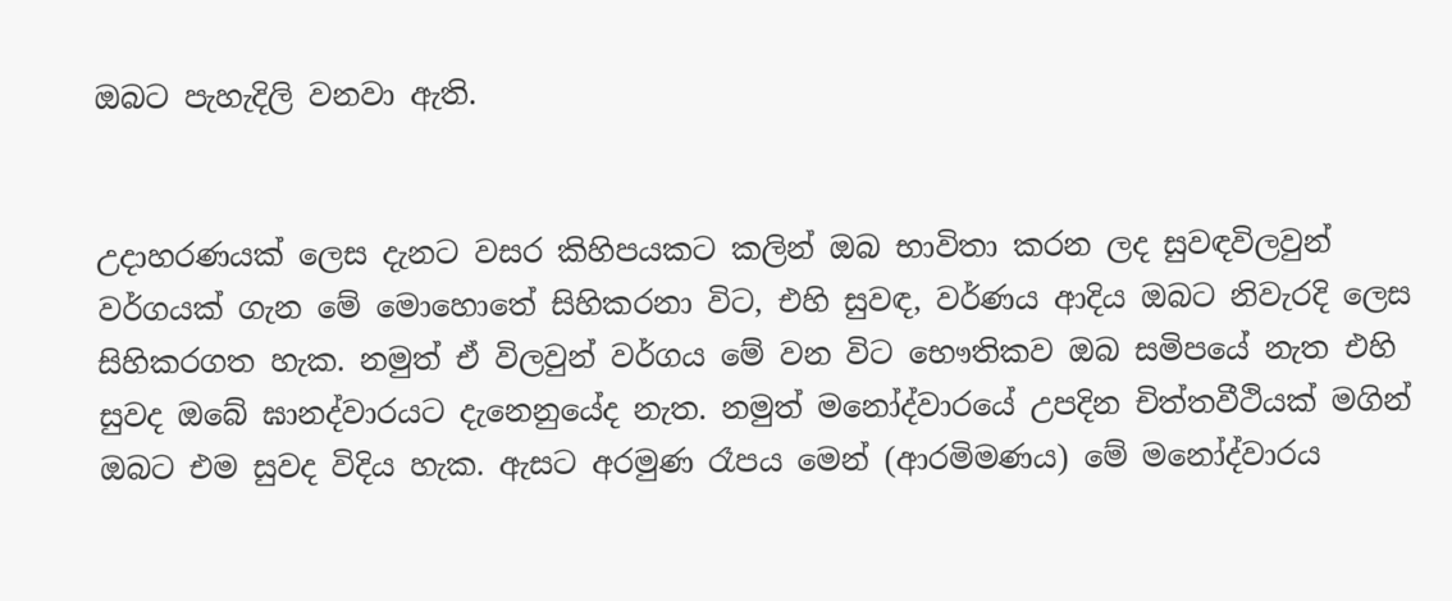ඔබට පැහැදිලි වනවා ඇති.


උදාහරණයක් ලෙස දැනට වසර කිහිපයකට කලින් ඔබ භාවිතා කරන ලද සුවඳවිලවුන් වර්ගයක් ගැන මේ මොහොතේ සිහිකරනා විට, එහි සුවඳ, වර්ණය ආදිය ඔබට නිවැරදි ලෙස සිහිකරගත හැක. නමුත් ඒ විලවුන් වර්ගය මේ වන විට භෞතිකව ඔබ සමිපයේ නැත එහි සුවද ඔබේ ඝානද්වාරයට දැනෙනු‍යේද නැත. නමුත් මනෝද්වාරයේ උපදින චිත්තවීථියක් මගින් ඔබට එම සුවද විදිය හැක. ඇසට අරමුණ රෑපය මෙන් (ආරමිමණය) මේ මනෝද්වාරය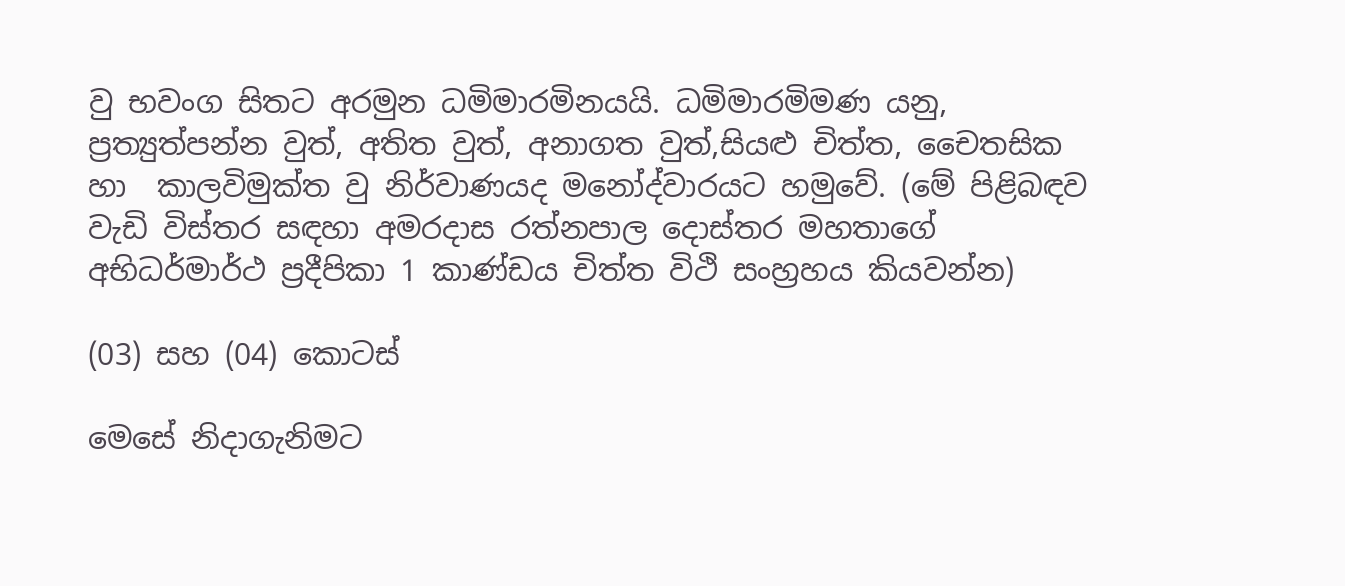වු භවංග සිතට අරමුන ධමිමාරමිනයයි. ධමිමාරමිමණ යනු, ප්‍රත්‍යුත්පන්න වුත්, අතිත වුත්, අනාගත වුත්,සියළු චිත්ත, චෛතසික හා  කාලවිමුක්ත වු නිර්වාණයද මනෝද්වාරයට හමුවේ. (මේ පිළිබඳව වැඩි විස්තර සඳහා අමරදාස රත්නපාල දොස්තර මහතාගේ අභිධර්මාර්ථ ප්‍රදීපිකා 1 කාණ්ඩය චිත්ත විථි සංහ්‍රහය කියවන්න)

(03) සහ (04) කොටස්

මෙසේ නිදාගැනිමට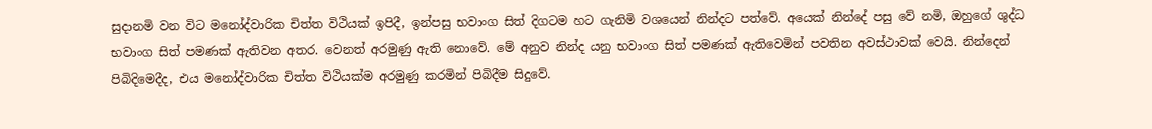සුදානමි වන විට මනෝද්වාරික චිත්ත විථියක් ඉපිදී, ඉන්පසු භවාංග සිත් දිගටම හට ගැනිමි වශයෙන් නින්දට පත්වේ. අයෙක් නින්දේ පසු වේ නමි, ඔහුගේ ශුද්ධ භවාංග සිත් පමණක් ඇතිවන අතර. වෙනත් අරමුණු ඇති නොවේ. මේ අනුව නින්ද යනු භවාංග සිත් පමණක් ඇතිවෙමින් පවතින අවස්ථාවක් වෙයි. නින්දෙන් පිබිදිමෙදීද, එය මනෝද්වාරික චිත්ත විථියක්ම අරමුණු කරමින් පිබිදීම සිදුවේ.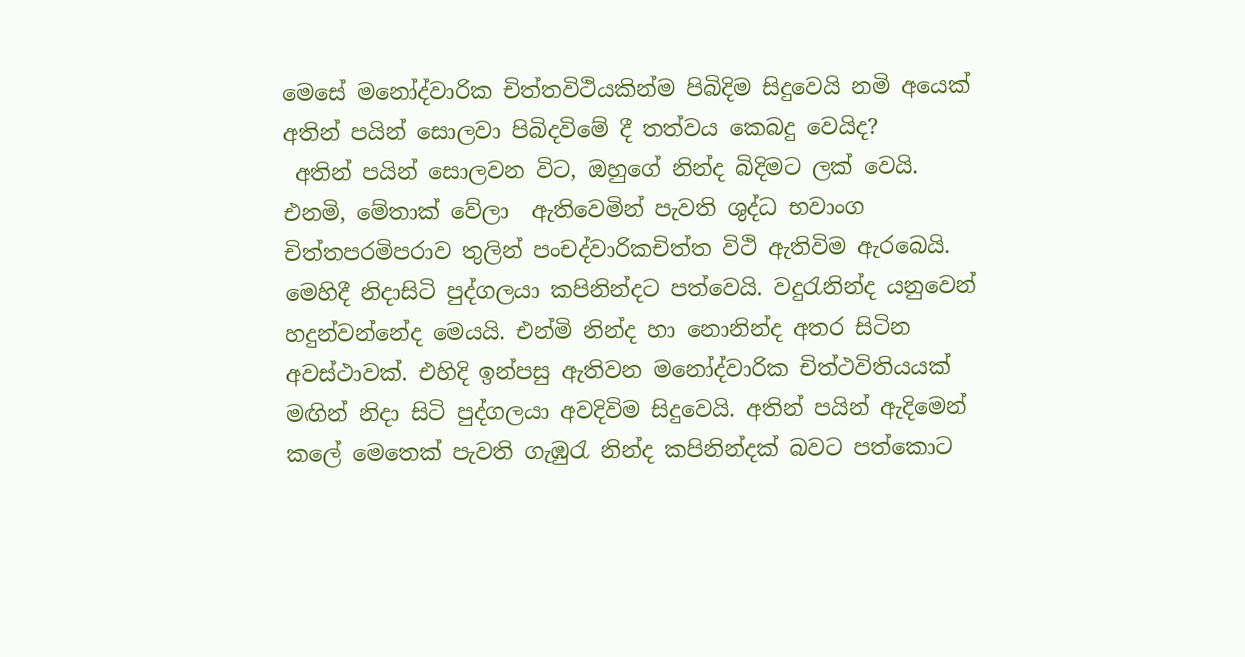මෙසේ මනෝද්වාරික චිත්තවිථියකින්ම පිබිදිම සිදුවෙයි නමි අයෙක් අතින් පයින් සොලවා පිබිදවිමේ දී තත්වය කෙබදු වෙයිද?
 අතින් පයින් සොලවන විට, ඔහුගේ නින්ද බිදිමට ලක් වෙයි. එනමි, මේතාක් වේලා  ඇතිවෙමින් පැවති ශුද්ධ භවාංග චිත්තපරමිපරාව තුලින් පංචද්වාරිකචිත්ත විථි ඇතිවිම ඇරබෙයි. මෙහිදී නිදාසිටි පුද්ගලයා කපිනින්දට පත්වෙයි. වදුරැනින්ද යනුවෙන් හදුන්වන්නේද මෙයයි. එන්මි නින්ද හා නොනින්ද අතර සිටින අවස්ථාවක්. එහිදි ඉන්පසු ඇතිවන මනෝද්වාරික චිත්ථවිතියයක් මඟින් නිදා සිටි පුද්ගලයා අවදිවිම සිදුවෙයි. අතින් පයින් ඇදිමෙන් කලේ මෙතෙක් පැවති ගැඹුරැ නින්ද කපිනින්දක් බවට පත්කොට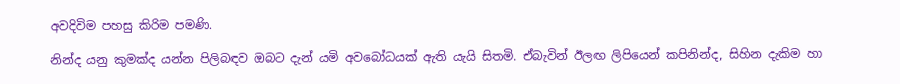අවදිවිම පහසු කිරිම පමණි.

නින්ද යනු කුමක්ද යන්න පිලිබඳව ඔබට දැන් යමි අවබෝධයක් ඇති යැයි සිතමි. ඒබැවින් ඊලඟ ලිපියෙන් කපිනින්ද, සිහින දැකිම හා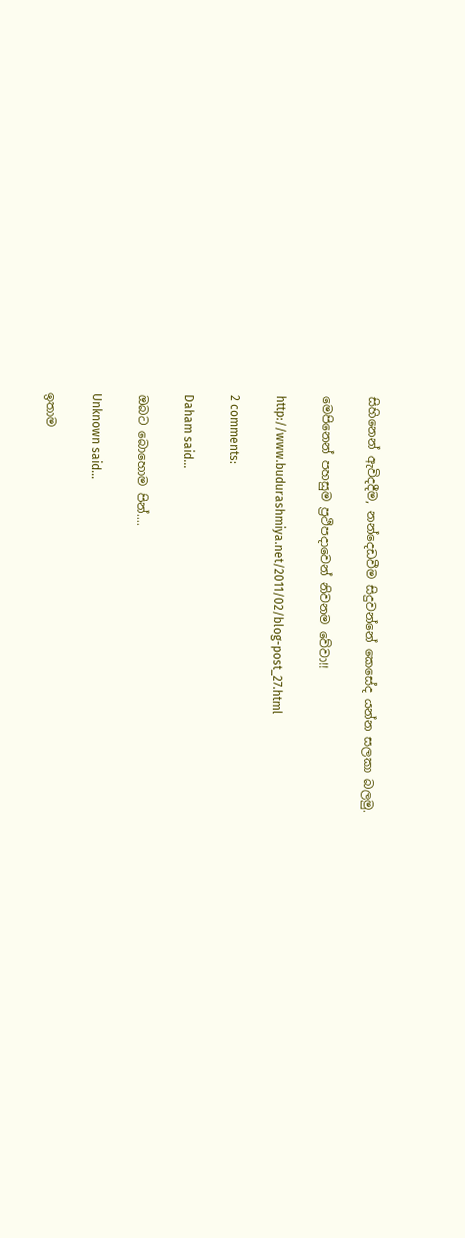සිහිනෙන් ඇවිදදීම, නන්දෙඩවීම සිදුවන්නේ කෙසේද යන්න සලකා බලමු.

මෙපිනෙන් පහසුම ප්‍රථිපදාවෙන් නිවනම වේවා!!

http://www.budurashmiya.net/2011/02/blog-post_27.html

2 comments:

Daham said...

ඔබට බොහොම පින්....

Unknown said...

ඉතාම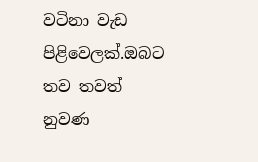වටිනා වැඩ පිළිවෙලක්.ඔබට තව තවත් නුවණ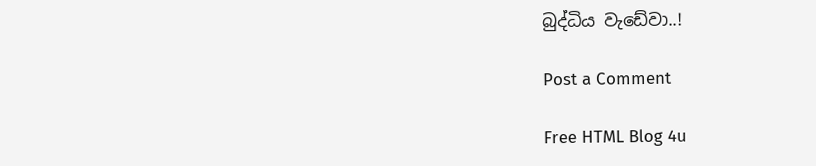බුද්ධිය වැඩේවා..!

Post a Comment

Free HTML Blog 4u